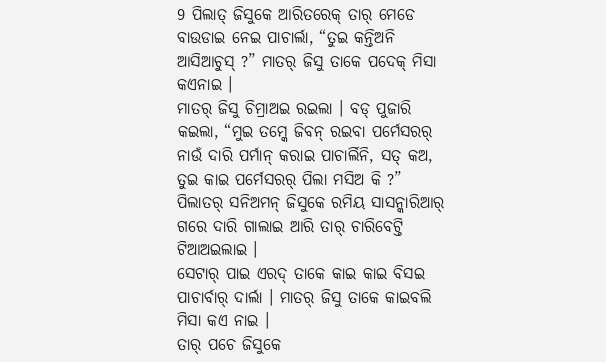9 ପିଲାତ୍ ଜିସୁକେ ଆରିତରେକ୍ ତାର୍ ମେଡେ ବାଉଡାଇ ନେଇ ପାଚାର୍ଲା, “ତୁଇ କନ୍ତିଅନି ଆସିଆଚୁସ୍ ?” ମାତର୍ ଜିସୁ ତାକେ ପଦେକ୍ ମିସା କଏନାଇ ।
ମାତର୍ ଜିସୁ ଚିମ୍ରାଅଇ ରଇଲା । ବଡ୍ ପୁଜାରି କଇଲା, “ମୁଇ ତମ୍କେ ଜିବନ୍ ରଇବା ପର୍ମେସରର୍ ନାଉଁ ଦାରି ପର୍ମାନ୍ କରାଇ ପାଚାର୍ଲିନି, ସତ୍ କଅ, ତୁଇ କାଇ ପର୍ମେସରର୍ ପିଲା ମସିଅ କି ?”
ପିଲାତର୍ ସନିଅମନ୍ ଜିସୁକେ ରମିୟ ସାସନ୍କାରିଆର୍ ଗରେ ଦାରି ଗାଲାଇ ଆରି ତାର୍ ଚାରିବେଟ୍ତି ଟିଆଅଇଲାଇ ।
ସେଟାର୍ ପାଇ ଏରଦ୍ ତାକେ କାଇ କାଇ ବିସଇ ପାଚାର୍ବାର୍ ଦାର୍ଲା । ମାତର୍ ଜିସୁ ତାକେ କାଇବଲି ମିସା କଏ ନାଇ ।
ତାର୍ ପଚେ ଜିସୁକେ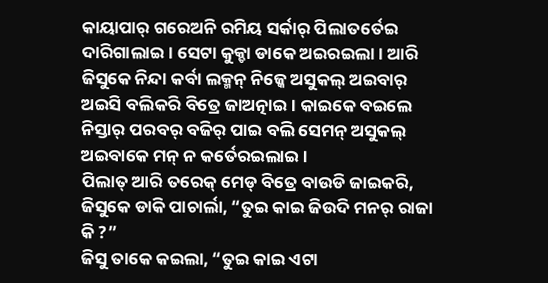କାୟାପାର୍ ଗରେଅନି ରମିୟ ସର୍କାର୍ ପିଲାତର୍ତେଇ ଦାରିଗାଲାଇ । ସେଟା କୁକ୍ଡା ଡାକେ ଅଇରଇଲା । ଆରି ଜିସୁକେ ନିନ୍ଦା କର୍ବା ଲକ୍ମନ୍ ନିଜ୍କେ ଅସୁକଲ୍ ଅଇବାର୍ ଅଇସି ବଲିକରି ବିତ୍ରେ ଜାଅତ୍ନାଇ । କାଇକେ ବଇଲେ ନିସ୍ତାର୍ ପରବର୍ ବଜିର୍ ପାଇ ବଲି ସେମନ୍ ଅସୁକଲ୍ ଅଇବାକେ ମନ୍ ନ କର୍ତେରଇଲାଇ ।
ପିଲାତ୍ ଆରି ତରେକ୍ ମେଡ୍ ବିତ୍ରେ ବାଉଡି ଜାଇକରି, ଜିସୁକେ ଡାକି ପାଚାର୍ଲା, “ତୁଇ କାଇ ଜିଉଦି ମନର୍ ରାଜା କି ?”
ଜିସୁ ତାକେ କଇଲା, “ତୁଇ କାଇ ଏଟା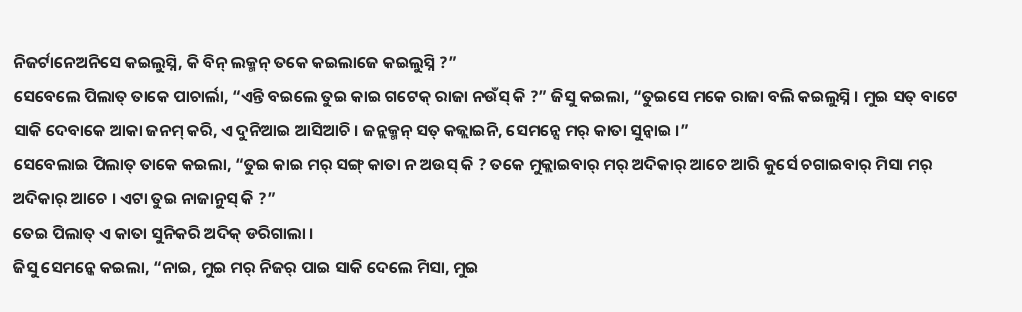ନିଜର୍ଟାନେଅନିସେ କଇଲୁସ୍ନି, କି ବିନ୍ ଲକ୍ମନ୍ ତକେ କଇଲାଜେ କଇଲୁସ୍ନି ?”
ସେବେଲେ ପିଲାତ୍ ତାକେ ପାଚାର୍ଲା, “ଏନ୍ତି ବଇଲେ ତୁଇ କାଇ ଗଟେକ୍ ରାଜା ନଉଁସ୍ କି ?” ଜିସୁ କଇଲା, “ତୁଇସେ ମକେ ରାଜା ବଲି କଇଲୁସ୍ନି । ମୁଇ ସତ୍ ବାଟେ ସାକି ଦେବାକେ ଆକା ଜନମ୍ କରି, ଏ ଦୁନିଆଇ ଆସିଆଚି । ଜନ୍ଲକ୍ମନ୍ ସତ୍ କଜ୍ଲାଇନି, ସେମନ୍ସେ ମର୍ କାତା ସୁନ୍ବାଇ ।”
ସେବେଲାଇ ପିଲାତ୍ ତାକେ କଇଲା, “ତୁଇ କାଇ ମର୍ ସଙ୍ଗ୍ କାତା ନ ଅଉସ୍ କି ? ତକେ ମୁକ୍ଲାଇବାର୍ ମର୍ ଅଦିକାର୍ ଆଚେ ଆରି କୁର୍ସେ ଚଗାଇବାର୍ ମିସା ମର୍ ଅଦିକାର୍ ଆଚେ । ଏଟା ତୁଇ ନାଜାନୁସ୍ କି ?”
ତେଇ ପିଲାତ୍ ଏ କାତା ସୁନିକରି ଅଦିକ୍ ଡରିଗାଲା ।
ଜିସୁ ସେମନ୍କେ କଇଲା, “ନାଇ, ମୁଇ ମର୍ ନିଜର୍ ପାଇ ସାକି ଦେଲେ ମିସା, ମୁଇ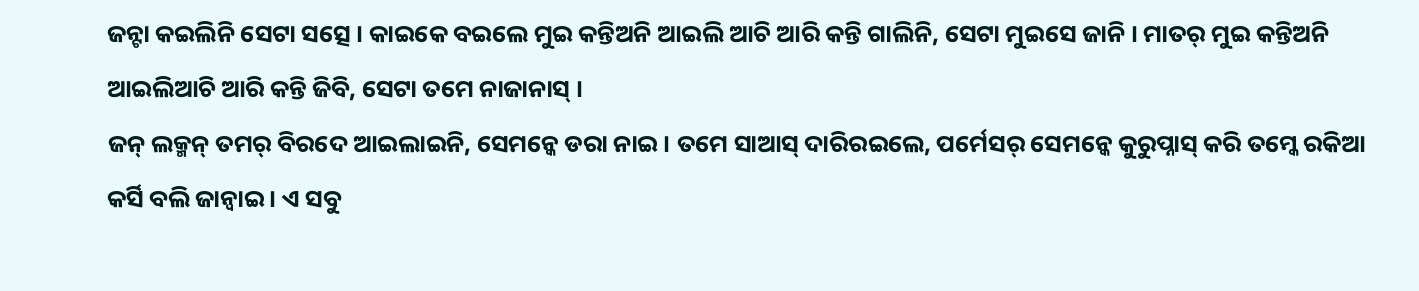ଜନ୍ଟା କଇଲିନି ସେଟା ସତ୍ସେ । କାଇକେ ବଇଲେ ମୁଇ କନ୍ତିଅନି ଆଇଲି ଆଚି ଆରି କନ୍ତି ଗାଲିନି, ସେଟା ମୁଇସେ ଜାନି । ମାତର୍ ମୁଇ କନ୍ତିଅନି ଆଇଲିଆଚି ଆରି କନ୍ତି ଜିବି, ସେଟା ତମେ ନାଜାନାସ୍ ।
ଜନ୍ ଲକ୍ମନ୍ ତମର୍ ବିରଦେ ଆଇଲାଇନି, ସେମନ୍କେ ଡରା ନାଇ । ତମେ ସାଆସ୍ ଦାରିରଇଲେ, ପର୍ମେସର୍ ସେମନ୍କେ କୁରୁପ୍ନାସ୍ କରି ତମ୍କେ ରକିଆ କର୍ସି ବଲି ଜାନ୍ବାଇ । ଏ ସବୁ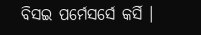ବିସଇ ପର୍ମେସର୍ସେ କର୍ସି ।